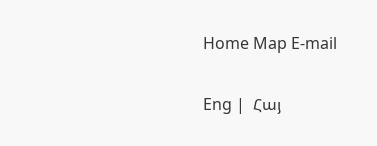Home Map E-mail

Eng |  Հայ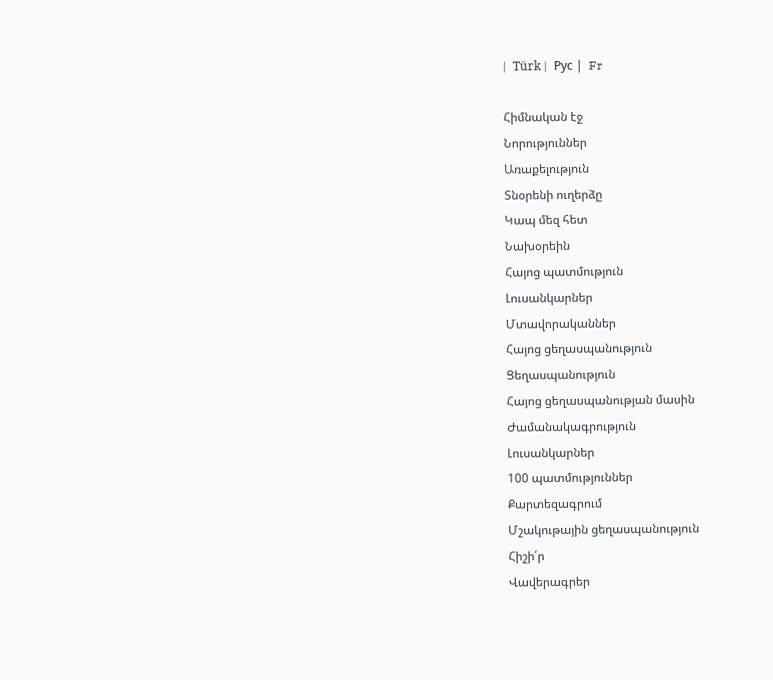|  Türk |  Рус |  Fr

Հիմնական էջ
Նորություններ
Առաքելություն
Տնօրենի ուղերձը
Կապ մեզ հետ
Նախօրեին
Հայոց պատմություն
Լուսանկարներ
Մտավորականներ
Հայոց ցեղասպանություն
Ցեղասպանություն
Հայոց ցեղասպանության մասին
Ժամանակագրություն
Լուսանկարներ
100 պատմություններ
Քարտեզագրում
Մշակութային ցեղասպանություն
Հիշի՛ր
Վավերագրեր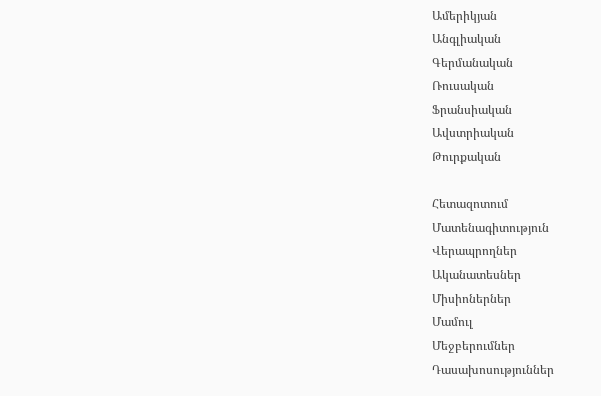Ամերիկյան
Անգլիական
Գերմանական
Ռուսական
Ֆրանսիական
Ավստրիական
Թուրքական

Հետազոտում
Մատենագիտություն
Վերապրողներ
Ականատեսներ
Միսիոներներ
Մամուլ
Մեջբերումներ
Դասախոսություններ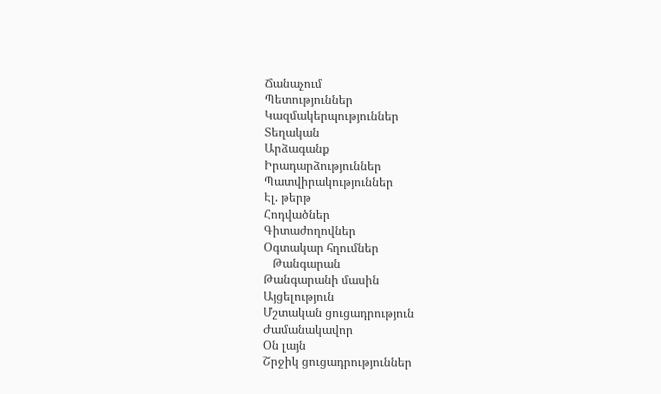Ճանաչում
Պետություններ
Կազմակերպություններ
Տեղական
Արձագանք
Իրադարձություններ
Պատվիրակություններ
Էլ. թերթ
Հոդվածներ
Գիտաժողովներ
Օգտակար հղումներ
   Թանգարան
Թանգարանի մասին
Այցելություն
Մշտական ցուցադրություն
Ժամանակավոր
Օն լայն
Շրջիկ ցուցադրություններ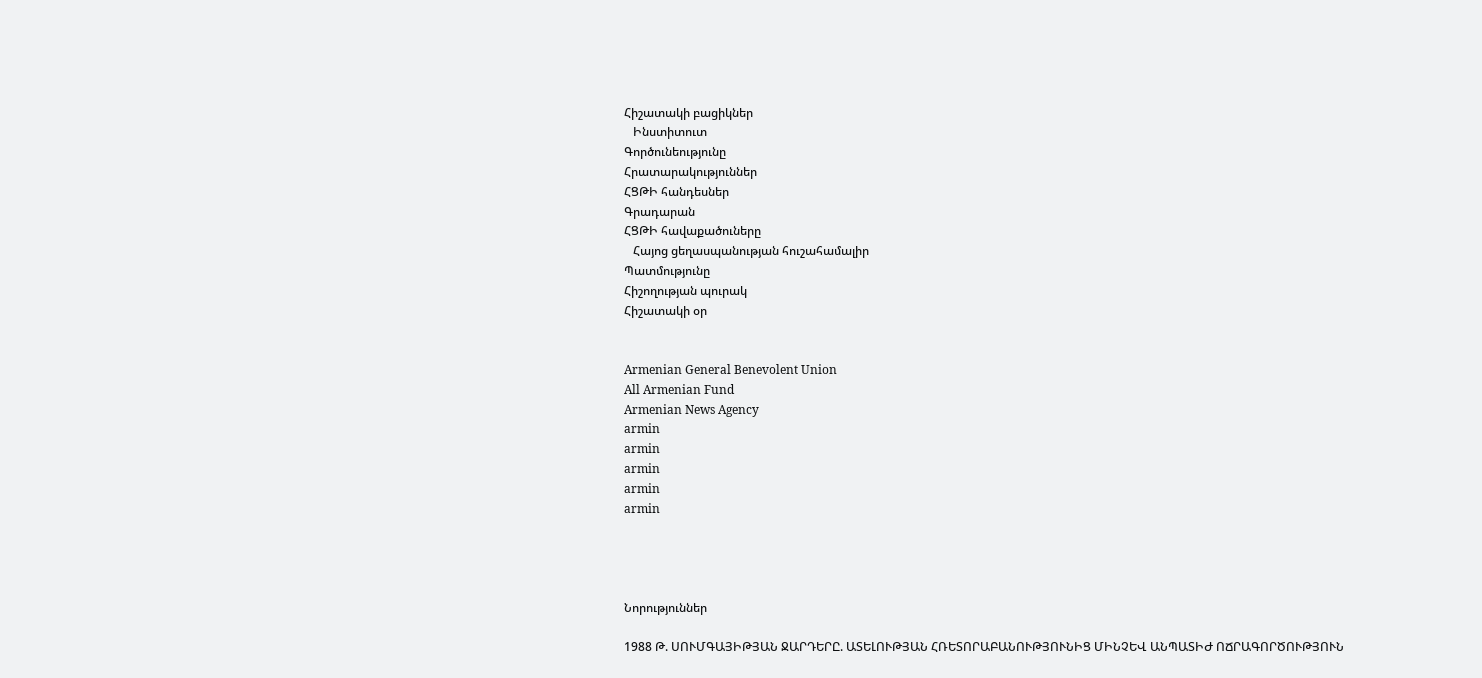Հիշատակի բացիկներ
   Ինստիտուտ
Գործունեությունը
Հրատարակություններ
ՀՑԹԻ հանդեսներ
Գրադարան
ՀՑԹԻ հավաքածուները
   Հայոց ցեղասպանության հուշահամալիր
Պատմությունը
Հիշողության պուրակ
Հիշատակի օր


Armenian General Benevolent Union
All Armenian Fund
Armenian News Agency
armin
armin
armin
armin
armin




Նորություններ

1988 Թ. ՍՈՒՄԳԱՅԻԹՅԱՆ ՋԱՐԴԵՐԸ. ԱՏԵԼՈՒԹՅԱՆ ՀՌԵՏՈՐԱԲԱՆՈՒԹՅՈՒՆԻՑ ՄԻՆՉԵՎ ԱՆՊԱՏԻԺ ՈՃՐԱԳՈՐԾՈՒԹՅՈՒՆ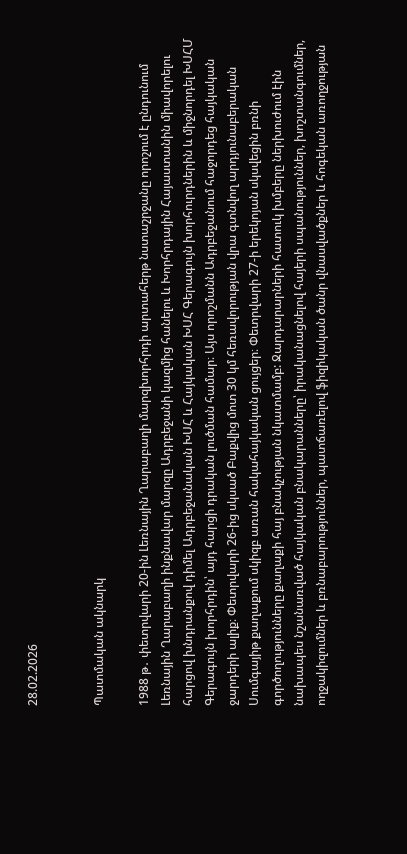28.02.2026


Պատմական ակնարկ

1988 թ․ փետրվարի 20-ին Լեռնային Ղարաբաղի մարզխորհրդի արտահերթ նստաշրջանը որոշում է ընդունում Լեռնային Ղարաբաղի ինքնավար մարզը Ադրբեջանի կազմից հանելու և Խորհրդային Հայաստանին միավորելու հարցով խնդրանքով դիմել Ադրբեջանական ԽՍՀ և Հայկական ԽՍՀ Գերագույն խորհուրդներին և միջնորդել ԽՍՀՄ Գերագույն խորհրդին՝ այդ հարցի դրական լուծման համար։ Այս որոշմանն Ադրբեջանում հաջորդեց հայկական ջարդերի ալիք։ Փետրվարի 26-ից սկսած Բաքվից մոտ 30 կմ հեռավորության վրա գտնվող արդյունաբերական Սումգայիթ քաղաքում սկիզբ առան հակահայկական ցույցեր։ Փետրվարի 27-ի երեկոյան սկսվեցին բռնի գործողությունները քաղաքի հայ բնակչության նկատմամբ: Ջարդարարների հատուկ խմբերը ներխուժում էին նախապես նշանառված հայկական բնակարանները՝ իրականացնելով հայերի սպանություններ, խոշտանգումներ, ողջակիզումներ և բռնաբարություններ, պատճառելով ֆիզիկական ծանր վնասվածքներ և հոգեկան առողջության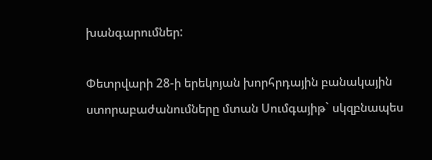խանգարումներ:

Փետրվարի 28-ի երեկոյան խորհրդային բանակային ստորաբաժանումները մտան Սումգայիթ` սկզբնապես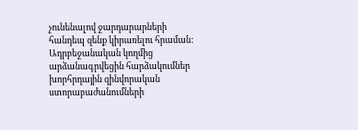չունենալով ջարդարարների հանդեպ զենք կիրառելու հրաման: Ադրբեջանական կողմից արձանագրվեցին հարձակումներ խորհրդային զինվորական ստորաբաժանումների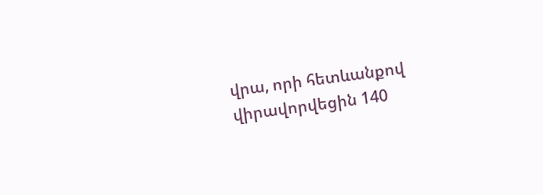վրա, որի հետևանքով վիրավորվեցին 140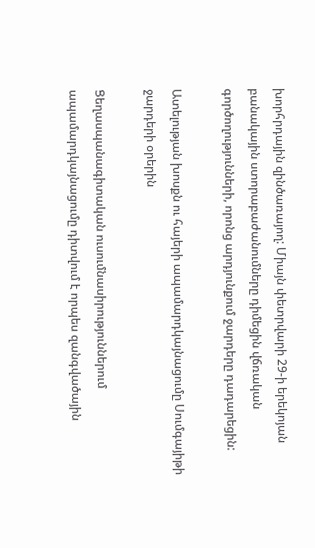խորհրդային զինծառայող: Միայն փետրվարի 29-ի երեկոյան բանակային ստորաբաժանումները դիմեցին վճռական գործողությունների, որոնց արդյունքում ջարդերը դադարեցին:

Ատելության խոսքն ու հայերի ապամարդկայնացումը Սումգայիթի ջարդերի օրերին

Ցեղասպանագիտական ուսումնասիրություններում ապամարդկայնացումը դիտվում է որպես զանգվածային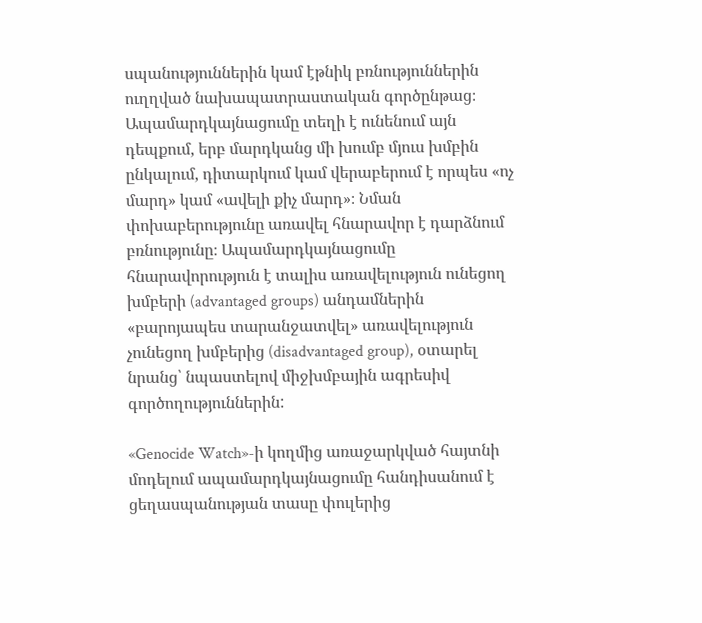սպանություններին կամ էթնիկ բռնություններին ուղղված նախապատրաստական գործընթաց։ Ապամարդկայնացումը տեղի է ունենում այն դեպքում, երբ մարդկանց մի խումբ մյուս խմբին ընկալում, դիտարկում կամ վերաբերում է որպես «ոչ մարդ» կամ «ավելի քիչ մարդ»։ Նման փոխաբերությունը առավել հնարավոր է դարձնում բռնությունը։ Ապամարդկայնացումը հնարավորություն է տալիս առավելություն ունեցող խմբերի (advantaged groups) անդամներին «բարոյապես տարանջատվել» առավելություն չունեցող խմբերից (disadvantaged group), օտարել նրանց՝ նպաստելով միջխմբային ագրեսիվ գործողություններին:

«Genocide Watch»-ի կողմից առաջարկված հայտնի մոդելում ապամարդկայնացումը հանդիսանում է ցեղասպանության տասը փուլերից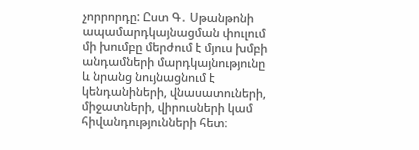չորրորդը: Ըստ Գ․ Սթանթոնի ապամարդկայնացման փուլում մի խումբը մերժում է մյուս խմբի անդամների մարդկայնությունը և նրանց նույնացնում է կենդանիների, վնասատուների, միջատների, վիրուսների կամ հիվանդությունների հետ։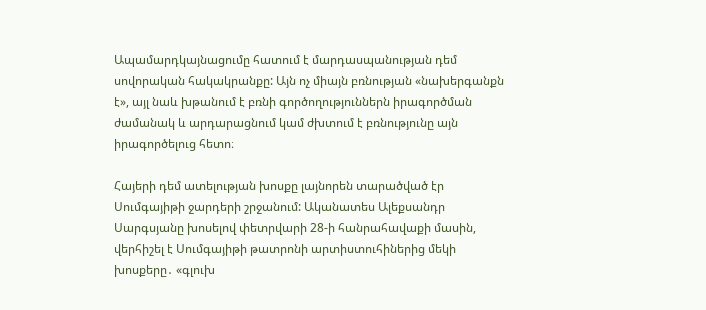Ապամարդկայնացումը հատում է մարդասպանության դեմ սովորական հակակրանքը: Այն ոչ միայն բռնության «նախերգանքն է», այլ նաև խթանում է բռնի գործողություններն իրագործման ժամանակ և արդարացնում կամ ժխտում է բռնությունը այն իրագործելուց հետո։

Հայերի դեմ ատելության խոսքը լայնորեն տարածված էր Սումգայիթի ջարդերի շրջանում: Ականատես Ալեքսանդր Սարգսյանը խոսելով փետրվարի 28-ի հանրահավաքի մասին, վերհիշել է Սումգայիթի թատրոնի արտիստուհիներից մեկի խոսքերը․ «գլուխ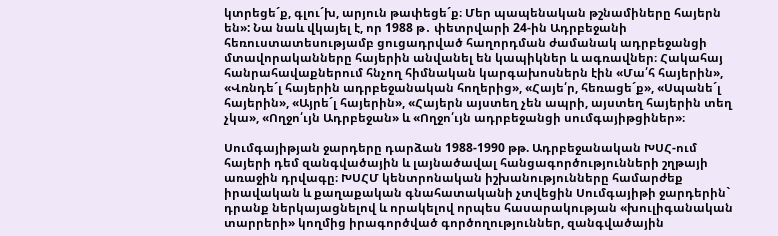կտրեցեˊք, գլուˊխ, արյուն թափեցեˊք։ Մեր պապենական թշնամիները հայերն են»: Նա նաև վկայել է, որ 1988 թ․ փետրվարի 24-ին Ադրբեջանի հեռուստատեսությամբ ցուցադրված հաղորդման ժամանակ ադրբեջանցի մտավորականները հայերին անվանել են կապիկներ և ագռավներ։ Հակահայ հանրահավաքներում հնչող հիմնական կարգախոսներն էին «Մա՛հ հայերին», «Վռնդեˊլ հայերին ադրբեջանական հողերից», «Հայե՛ր, հեռացեˊք», «Սպանեˊլ հայերին», «Այրեˊլ հայերին», «Հայերն այստեղ չեն ապրի, այստեղ հայերին տեղ չկա», «Ողջո՛ւյն Ադրբեջան» և «Ողջո՛ւյն ադրբեջանցի սումգայիթցիներ»։

Սումգայիթյան ջարդերը դարձան 1988-1990 թթ. Ադրբեջանական ԽՍՀ-ում հայերի դեմ զանգվածային և լայնածավալ հանցագործությունների շղթայի առաջին դրվագը։ ԽՍՀՄ կենտրոնական իշխանությունները համարժեք իրավական և քաղաքական գնահատականի չտվեցին Սումգայիթի ջարդերին` դրանք ներկայացնելով և որակելով որպես հասարակության «խուլիգանական տարրերի» կողմից իրագործված գործողություններ, զանգվածային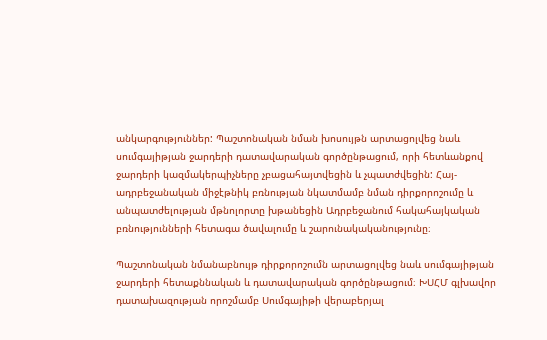անկարգություններ: Պաշտոնական նման խոսույթն արտացոլվեց նաև սումգայիթյան ջարդերի դատավարական գործընթացում, որի հետևանքով ջարդերի կազմակերպիչները չբացահայտվեցին և չպատժվեցին: Հայ-ադրբեջանական միջէթնիկ բռնության նկատմամբ նման դիրքորոշումը և անպատժելության մթնոլորտը խթանեցին Ադրբեջանում հակահայկական բռնությունների հետագա ծավալումը և շարունակականությունը։

Պաշտոնական նմանաբնույթ դիրքորոշումն արտացոլվեց նաև սումգայիթյան ջարդերի հետաքննական և դատավարական գործընթացում։ ԽՍՀՄ գլխավոր դատախազության որոշմամբ Սումգայիթի վերաբերյալ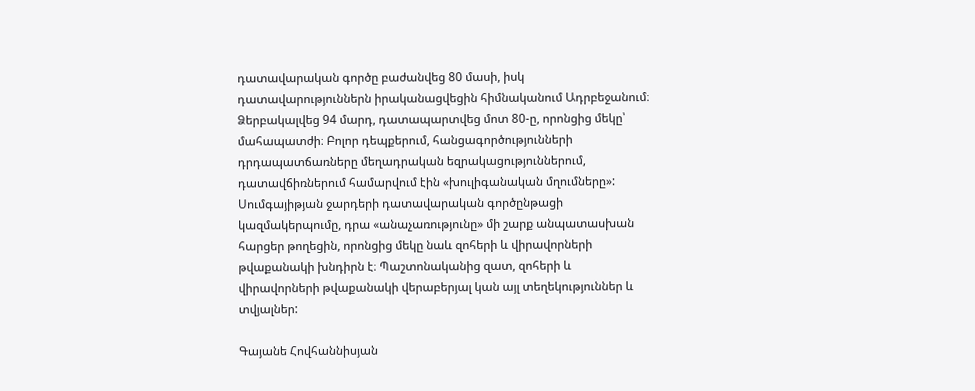դատավարական գործը բաժանվեց 80 մասի, իսկ դատավարություններն իրականացվեցին հիմնականում Ադրբեջանում։ Ձերբակալվեց 94 մարդ, դատապարտվեց մոտ 80-ը, որոնցից մեկը՝ մահապատժի։ Բոլոր դեպքերում, հանցագործությունների դրդապատճառները մեղադրական եզրակացություններում, դատավճիռներում համարվում էին «խուլիգանական մղումները»: Սումգայիթյան ջարդերի դատավարական գործընթացի կազմակերպումը, դրա «անաչառությունը» մի շարք անպատասխան հարցեր թողեցին, որոնցից մեկը նաև զոհերի և վիրավորների թվաքանակի խնդիրն է։ Պաշտոնականից զատ, զոհերի և վիրավորների թվաքանակի վերաբերյալ կան այլ տեղեկություններ և տվյալներ:

Գայանե Հովհաննիսյան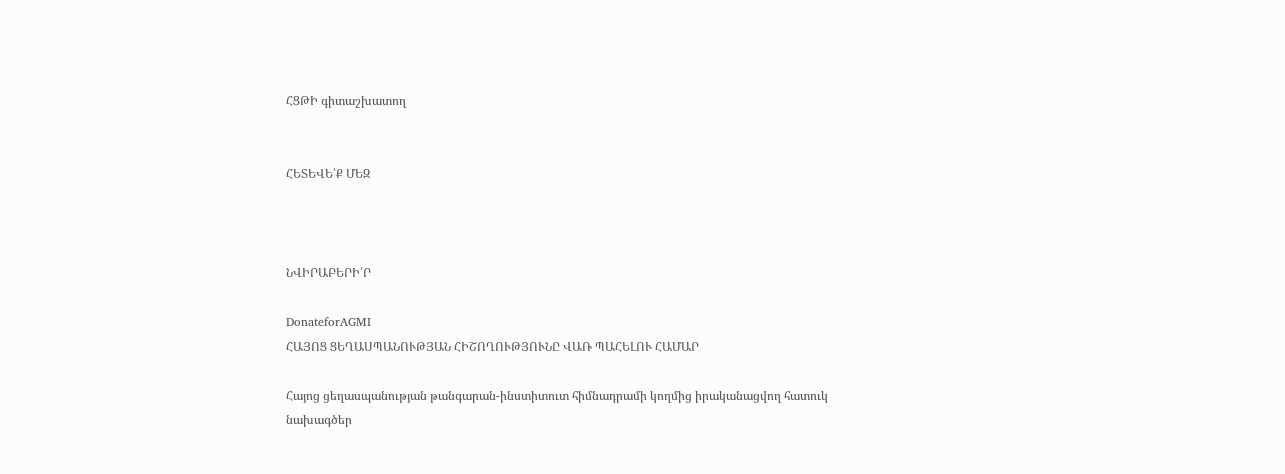ՀՑԹԻ գիտաշխատող


ՀԵՏԵՎԵ՝Ք ՄԵԶ



ՆՎԻՐԱԲԵՐԻ՛Ր

DonateforAGMI
ՀԱՅՈՑ ՑԵՂԱՍՊԱՆՈՒԹՅԱՆ ՀԻՇՈՂՈՒԹՅՈՒՆԸ ՎԱՌ ՊԱՀԵԼՈՒ ՀԱՄԱՐ

Հայոց ցեղասպանության թանգարան-ինստիտուտ հիմնադրամի կողմից իրականացվող հատուկ նախագծեր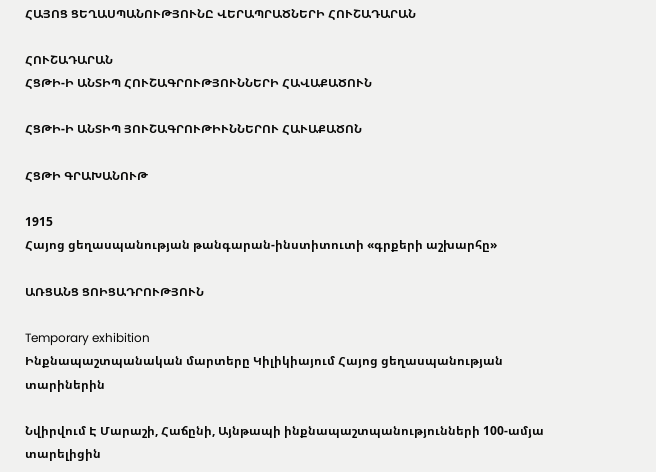ՀԱՅՈՑ ՑԵՂԱՍՊԱՆՈՒԹՅՈՒՆԸ ՎԵՐԱՊՐԱԾՆԵՐԻ ՀՈՒՇԱԴԱՐԱՆ

ՀՈՒՇԱԴԱՐԱՆ
ՀՑԹԻ-Ի ԱՆՏԻՊ ՀՈՒՇԱԳՐՈՒԹՅՈՒՆՆԵՐԻ ՀԱՎԱՔԱԾՈՒՆ

ՀՑԹԻ-Ի ԱՆՏԻՊ ՅՈՒՇԱԳՐՈՒԹԻՒՆՆԵՐՈՒ ՀԱՒԱՔԱԾՈՆ

ՀՑԹԻ ԳՐԱԽԱՆՈՒԹ

1915
Հայոց ցեղասպանության թանգարան-ինստիտուտի «գրքերի աշխարհը»

ԱՌՑԱՆՑ ՑՈԻՑԱԴՐՈՒԹՅՈՒՆ

Temporary exhibition
Ինքնապաշտպանական մարտերը Կիլիկիայում Հայոց ցեղասպանության տարիներին

Նվիրվում Է Մարաշի, Հաճընի, Այնթապի ինքնապաշտպանությունների 100-ամյա տարելիցին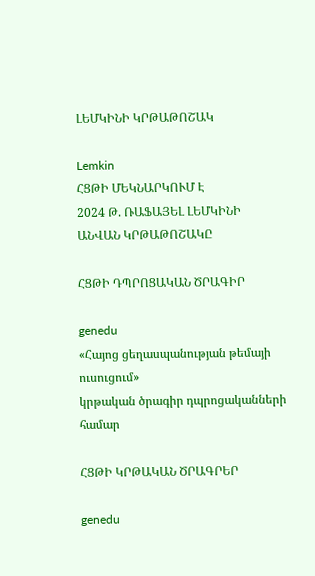ԼԵՄԿԻՆԻ ԿՐԹԱԹՈՇԱԿ

Lemkin
ՀՑԹԻ ՄԵԿՆԱՐԿՈՒՄ Է
2024 Թ. ՌԱՖԱՅԵԼ ԼԵՄԿԻՆԻ
ԱՆՎԱՆ ԿՐԹԱԹՈՇԱԿԸ

ՀՑԹԻ ԴՊՐՈՑԱԿԱՆ ԾՐԱԳԻՐ

genedu
«Հայոց ցեղասպանության թեմայի ուսուցում»
կրթական ծրագիր դպրոցականների համար

ՀՑԹԻ ԿՐԹԱԿԱՆ ԾՐԱԳՐԵՐ

genedu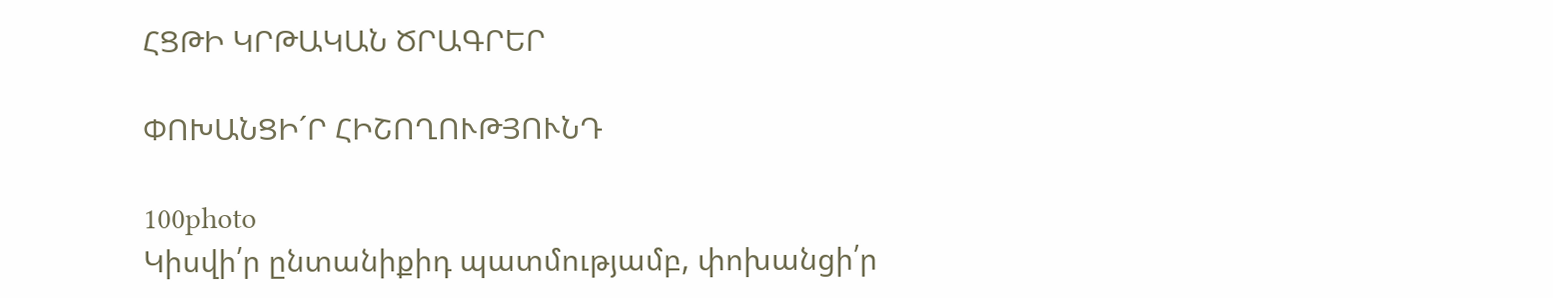ՀՑԹԻ ԿՐԹԱԿԱՆ ԾՐԱԳՐԵՐ

ՓՈԽԱՆՑԻ´Ր ՀԻՇՈՂՈՒԹՅՈՒՆԴ

100photo
Կիսվի՛ր ընտանիքիդ պատմությամբ, փոխանցի՛ր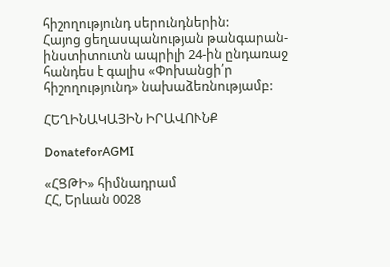հիշողությունդ սերունդներին:
Հայոց ցեղասպանության թանգարան-ինստիտուտն ապրիլի 24-ին ընդառաջ հանդես է գալիս «Փոխանցի՛ր հիշողությունդ» նախաձեռնությամբ:

ՀԵՂԻՆԱԿԱՅԻՆ ԻՐԱՎՈՒՆՔ

DonateforAGMI

«ՀՑԹԻ» հիմնադրամ
ՀՀ, Երևան 0028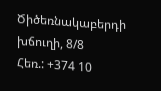Ծիծեռնակաբերդի խճուղի, 8/8
Հեռ.: +374 10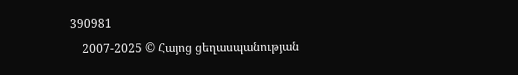390981
    2007-2025 © Հայոց ցեղասպանության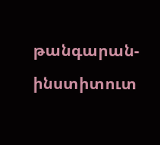թանգարան-ինստիտուտ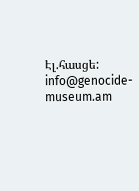Էլ.հասցե: info@genocide-museum.am